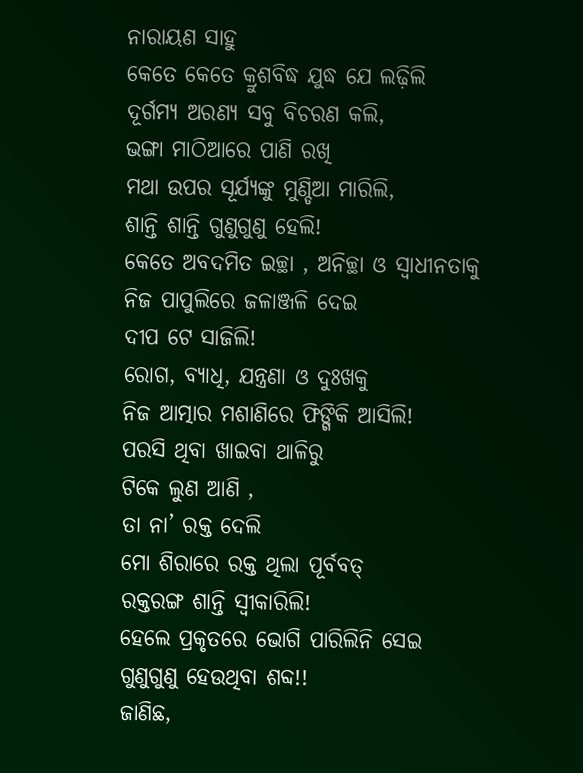ନାରାୟଣ ସାହୁ
କେତେ କେତେ କ୍ରୁଶବିଦ୍ଧ ଯୁଦ୍ଧ ଯେ ଲଢ଼ିଲି
ଦୂର୍ଗମ୍ୟ ଅରଣ୍ୟ ସବୁ ବିଚରଣ କଲି,
ଭଙ୍ଗା ମାଠିଆରେ ପାଣି ରଖି
ମଥା ଉପର ସୂର୍ଯ୍ୟଙ୍କୁ ମୁଣ୍ଡିଆ ମାରିଲି,
ଶାନ୍ତି ଶାନ୍ତି ଗୁଣୁଗୁଣୁ ହେଲି!
କେତେ ଅବଦମିତ ଇଚ୍ଛା , ଅନିଚ୍ଛା ଓ ସ୍ଵାଧୀନତାକୁ
ନିଜ ପାପୁଲିରେ ଜଳାଞ୍ଜଳି ଦେଇ
ଦୀପ ଟେ ସାଜିଲି!
ରୋଗ, ବ୍ୟାଧି, ଯନ୍ତ୍ରଣା ଓ ଦୁଃଖକୁ
ନିଜ ଆତ୍ମାର ମଶାଣିରେ ଫିଙ୍ଗିକି ଆସିଲି!
ପରସି ଥିବା ଖାଇବା ଥାଳିରୁ
ଟିକେ ଲୁଣ ଆଣି ,
ତା ନା’ ରକ୍ତ ଦେଲି
ମୋ ଶିରାରେ ରକ୍ତ ଥିଲା ପୂର୍ବବତ୍
ରକ୍ତରଙ୍ଗ ଶାନ୍ତି ସ୍ଵୀକାରିଲି!
ହେଲେ ପ୍ରକୃତରେ ଭୋଗି ପାରିଲିନି ସେଇ
ଗୁଣୁଗୁଣୁ ହେଉଥିବା ଶବ୍ଦ!!
ଜାଣିଛ,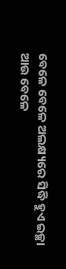ବେଳେ ବେଳେ ଅଲକ୍ଷ୍ୟରେ ସିଦ୍ଧି ହୁଏ ଇଚ୍ଛା
ଆଉ ବେଳେ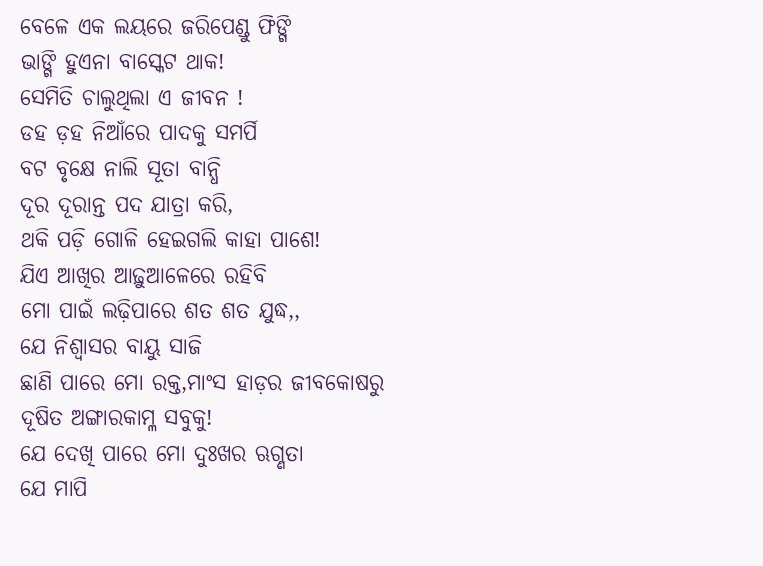ବେଳେ ଏକ ଲୟରେ ଜରିପେଣ୍ଡୁ ଫିଙ୍ଗି
ଭାଙ୍ଗି ହୁଏନା ବାସ୍କେଟ ଥାକ!
ସେମିତି ଚାଲୁଥିଲା ଏ ଜୀବନ !
ଡହ ଡ଼ହ ନିଆଁରେ ପାଦକୁ ସମର୍ପି
ବଟ ବୃକ୍ଷେ ନାଲି ସୂତା ବାନ୍ଧି
ଦୂର ଦୂରାନ୍ତ ପଦ ଯାତ୍ରା କରି,
ଥକି ପଡ଼ି ଗୋଳି ହେଇଗଲି କାହା ପାଶେ!
ଯିଏ ଆଖିର ଆଢ଼ୁଆଳେରେ ରହିବି
ମୋ ପାଇଁ ଲଢ଼ିପାରେ ଶତ ଶତ ଯୁଦ୍ଧ,,
ଯେ ନିଶ୍ବାସର ବାୟୁ ସାଜି
ଛାଣି ପାରେ ମୋ ରକ୍ତ,ମାଂସ ହାଡ଼ର ଜୀବକୋଷରୁ
ଦୂଷିତ ଅଙ୍ଗାରକାମ୍ଳ ସବୁକୁ!
ଯେ ଦେଖି ପାରେ ମୋ ଦୁଃଖର ଋଗ୍ଣତା
ଯେ ମାପି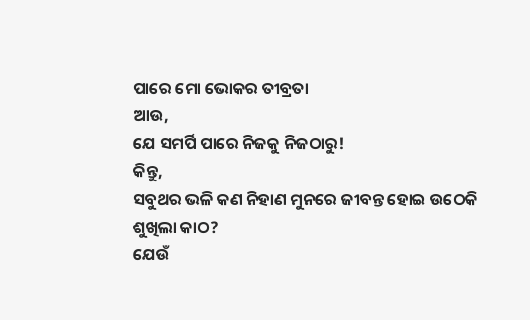ପାରେ ମୋ ଭୋକର ତୀବ୍ରତା
ଆଉ,
ଯେ ସମର୍ପି ପାରେ ନିଜକୁ ନିଜଠାରୁ!
କିନ୍ତୁ,
ସବୁଥର ଭଳି କଣ ନିହାଣ ମୁନରେ ଜୀବନ୍ତ ହୋଇ ଉଠେକି
ଶୁଖିଲା କାଠ?
ଯେଉଁ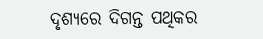ଦୃଶ୍ୟରେ ଦିଗନ୍ତ ପଥିକର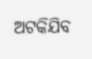ଅଟକିଯିବ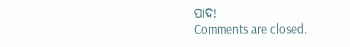ପାଦ!
Comments are closed.